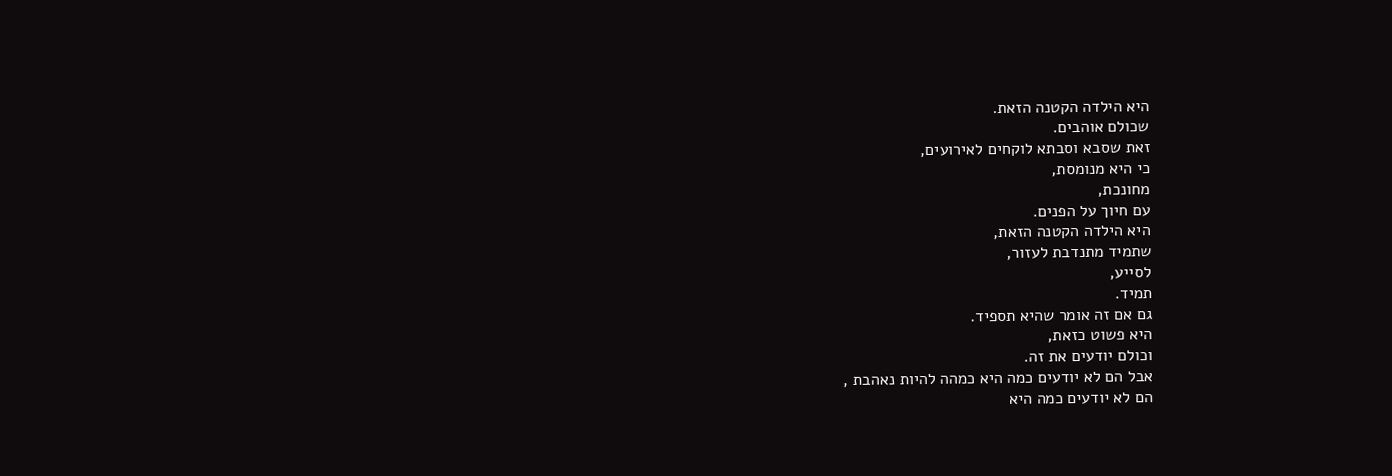היא הילדה הקטנה הזאת.
שכולם אוהבים.
זאת שסבא וסבתא לוקחים לאירועים,
כי היא מנומסת,
מחונכת,
עם חיוך על הפנים.
היא הילדה הקטנה הזאת,
שתמיד מתנדבת לעזור,
לסייע,
תמיד.
גם אם זה אומר שהיא תספיד.
היא פשוט כזאת,
וכולם יודעים את זה.
אבל הם לא יודעים כמה היא כמהה להיות נאהבת ,
הם לא יודעים כמה היא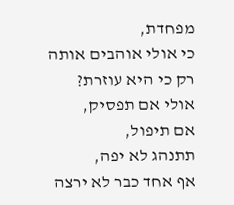מפחדת,
כי אולי אוהבים אותה רק כי היא עוזרת?
אולי אם תפסיק,
אם תיפול,
תתנהג לא יפה,
אף אחד כבר לא ירצה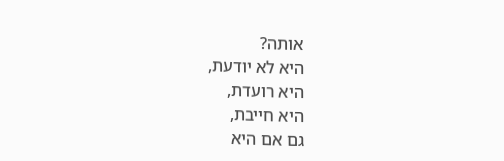אותה?
היא לא יודעת,
היא רועדת,
היא חייבת,
גם אם היא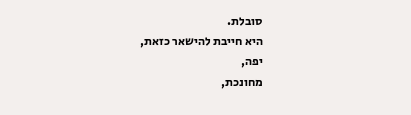סובלת.
היא חייבת להישאר כזאת,
יפה,
מחונכת,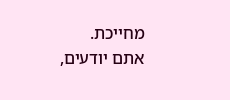מחייכת.
אתם יודעים,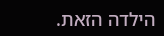הילדה הזאת.